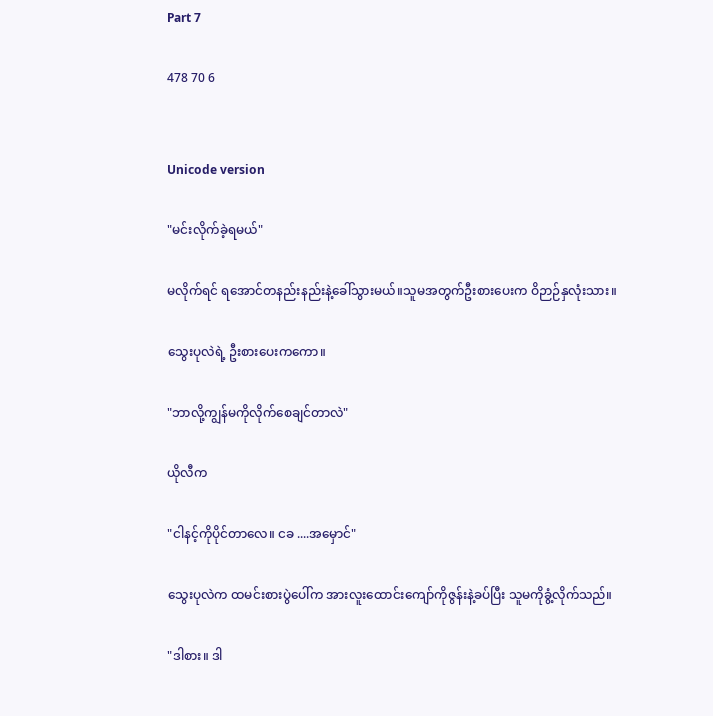Part 7

478 70 6


Unicode version

"မင်းလိုက်ခဲ့ရမယ်"

မလိုက်ရင် ရအောင်တနည်းနည်းနဲ့ခေါ်သွားမယ်။သူမအတွက်ဦးစားပေးက ဝိဉာဉ်နှလုံးသား။

သွေးပုလဲရဲ့ ဦးစားပေးကကော။

"ဘာလို့ကျွန်မကိုလိုက်စေချင်တာလဲ"

ယိုလီက

"ငါနင့်ကိုပိုင်တာလေ။ ငခ ....အမှောင်"

သွေးပုလဲက ထမင်းစားပွဲပေါ်က အားလူးထောင်းကျော်ကိုဇွန်းနဲ့ခပ်ပြီး သူမကိုခွံ့လိုက်သည်။

"ဒါစား။ ဒါ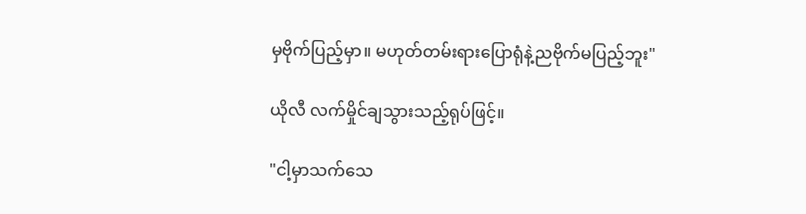မှဗိုက်ပြည့်မှာ။ မဟုတ်တမ်းရားပြောရုံနဲ့ညဗိုက်မပြည့်ဘူး"

ယိုလီ လက်မှိုင်ချသွားသည့်ရုပ်ဖြင့်။

"ငါ့မှာသက်သေ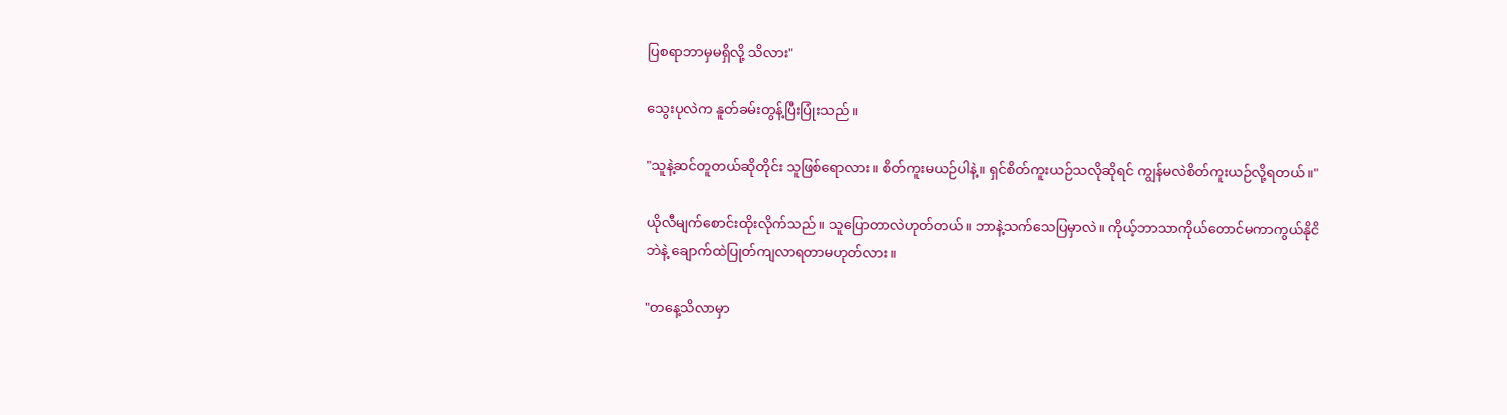ပြစရာဘာမှမရှိလို့ သိလား"

သွေးပုလဲက နူတ်ခမ်းတွန့်ပြီးပြုံးသည်။

"သူနဲ့ဆင်တူတယ်ဆိုတိုင်း သူဖြစ်ရောလား။ စိတ်ကူးမယဉ်ပါနဲ့။ ရှင်စိတ်ကူးယဉ်သလိုဆိုရင် ကျွန်မလဲစိတ်ကူးယဉ်လို့ရတယ်။"

ယိုလီမျက်စောင်းထိုးလိုက်သည်။ သူပြောတာလဲဟုတ်တယ်။ ဘာနဲ့သက်သေပြမှာလဲ။ ကိုယ့်ဘာသာကိုယ်တောင်မကာကွယ်နိုငိဘဲနဲ့ ချောက်ထဲပြုတ်ကျလာရတာမဟုတ်လား။

"တနေ့သိလာမှာ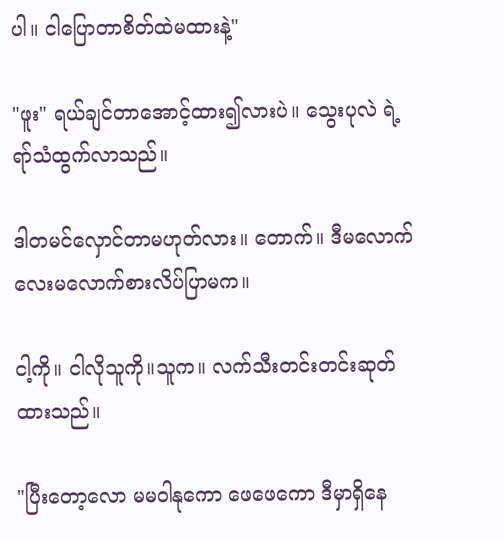ပါ။ ငါပြောတာစိတ်ထဲမထားနဲ့"

"ဖူး" ရယ်ချင်တာအောင့်ထား၍လားပဲ။ သွေးပုလဲ ရဲ့ရာ်သံထွက်လာသည်။

ဒါတမင်လှောင်တာမဟုတ်လား။ တောက်။ ဒီမလောက်လေးမလောက်စားလိပ်ပြာမက။

ငါ့ကို။ ငါလိုသူကို။သူက။ လက်သီးတင်းတင်းဆုတ်ထားသည်။

"ပြီးတော့လော မမဝါနုကော ဖေဖေကော ဒီမှာရှိနေ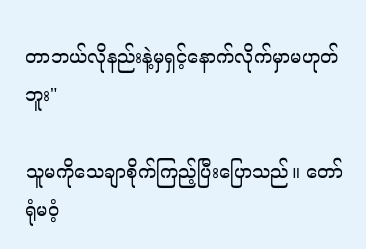တာဘယ်လိုနည်းနဲ့မှရှင့်နောက်လိုက်မှာမဟုတ်ဘူး"

သူမကိုသေချာစိုက်ကြည့်ပြီးပြောသည်။ တော်ရုံမဝံ့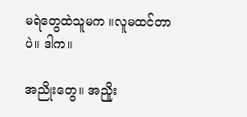မရဲတွေထဲသူမက ။လူမထင်တာပဲ။ ဒါက။

အညိုးတွေ။ အညိူး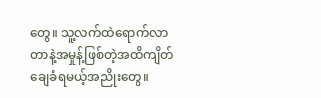တွေ။ သူ့လက်ထဲရောက်လာတာနဲ့အမှုန့်ဖြစ်တဲ့အထိကျိတ်ချေခံရမယ့်အညိုးတွေ။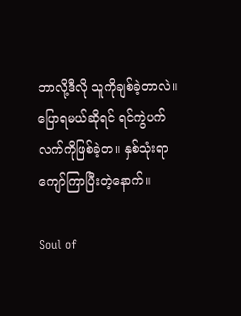ဘာလို့ဒီလို သူကိုချစ်ခဲ့တာလဲ။ ပြောရမယ်ဆိုရင် ရင်ကွဲပက်လက်ကိုဖြစ်ခဲ့တ။ နှစ်သုံးရာကျော်ကြာပြီးတဲ့နောက်။

Soul of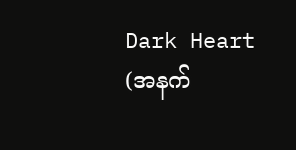Dark Heart (အနက်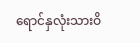ရောင်နှလုံးသားဝိ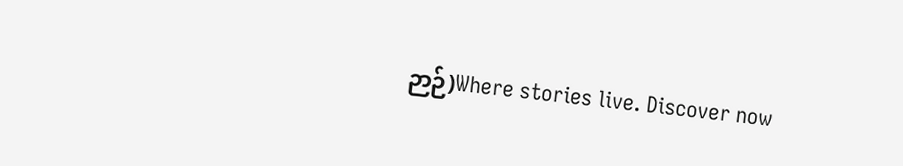ဉာဉ်)Where stories live. Discover now